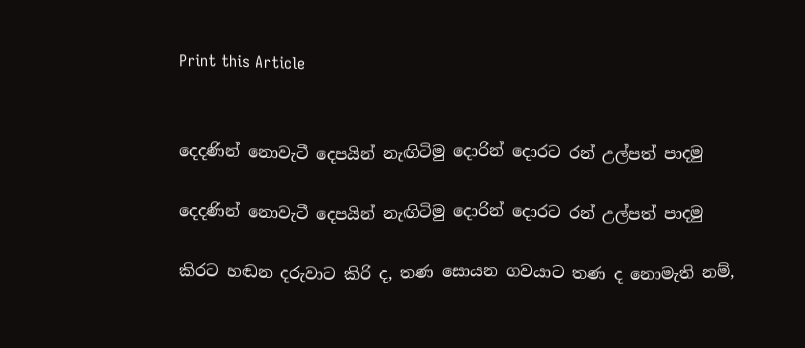Print this Article


දෙදණින් නොවැටී දෙපයින් නැඟිටිමු දොරින් දොරට රන් උල්පත් පාදමු

දෙදණින් නොවැටී දෙපයින් නැඟිටිමු දොරින් දොරට රන් උල්පත් පාදමු

කිරට හඬන දරුවාට කිරි ද, තණ සොයන ගවයාට තණ ද නොමැති නම්,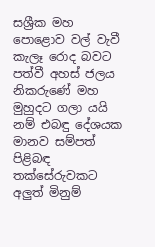සශ්‍රීක මහ පොළොව වල් වැවී කැලෑ රොද බවට පත්වී අහස් ජලය නිකරුණේ මහ මුහුදට ගලා යයි නම් එබඳු දේශයක මානව සම්පත් පිළිබඳ තක්සේරුවකට අලුත් මිනුම්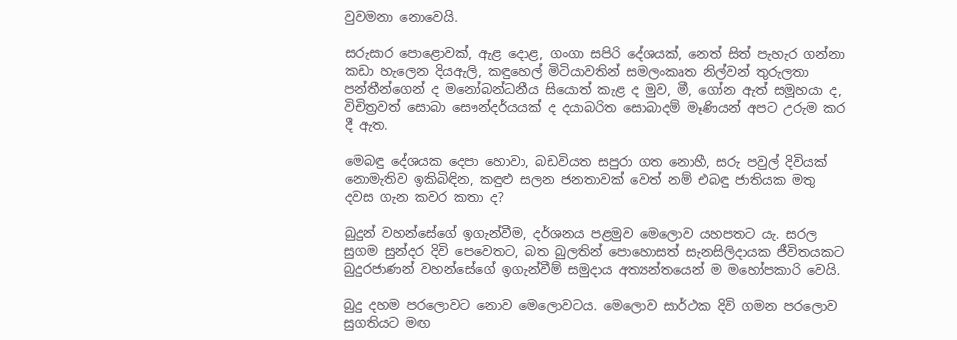වුවමනා නොවෙයි.

සරුසාර පොළොවක්, ඇළ දොළ, ගංගා සපිරි දේශයක්, නෙත් සිත් පැහැර ගන්නා කඩා හැලෙන දියඇලි, කඳුහෙල් මිටියාවතින් සමලංකෘත නිල්වන් තුරුලතා පන්තීන්ගෙන් ද මනෝබන්ධනීය සියොත් කැළ ද මුව, මී, ගෝන ඇත් සමූහයා ද, විචිත්‍රවත් සොබා සෞන්දර්යයක් ද දයාබරිත සොබාදම් මෑණියන් අපට උරුම කර දී ඇත.

මෙබඳු දේශයක දෙපා හොවා, බඩවියත සපුරා ගත නොහී, සරු පවුල් දිවියක් නොමැතිව ඉකිබිඳින, කඳුළු සලන ජනතාවක් වෙත් නම් එබඳු ජාතියක මතු දවස ගැන කවර කතා ද?

බුදුන් වහන්සේගේ ඉගැන්වීම, දර්ශනය පළමුව මෙලොව යහපතට යැ. සරල සුගම සුන්දර දිවි පෙවෙතට, බත බුලතින් පොහොසත් සැනසිලිදායක ජීවිතයකට බුදුරජාණන් වහන්සේගේ ඉගැන්වීම් සමුදාය අත්‍යන්තයෙන් ම මහෝපකාරි වෙයි.

බුදු දහම පරලොවට නොව මෙලොවටය. මෙලොව සාර්ථක දිවි ගමන පරලොව සුගතියට මඟ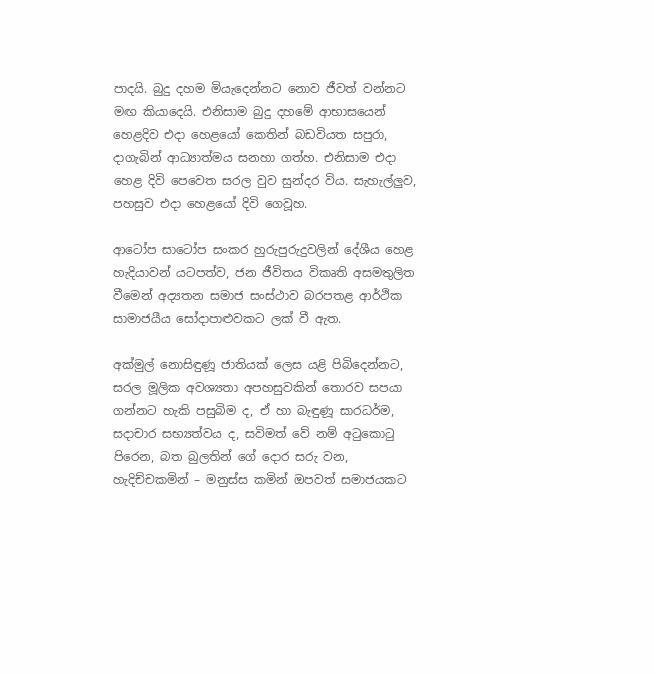පාදයි. බුදු දහම මියැදෙන්නට නොව ජීවත් වන්නට මඟ කියාදෙයි. එනිසාම බුදු දහමේ ආභාසයෙන් හෙළදිව එදා හෙළයෝ කෙතින් බඩවියත සපුරා, දාගැබින් ආධ්‍යාත්මය සනහා ගත්හ. එනිසාම එදා හෙළ දිවි පෙවෙත සරල වුව සුන්දර විය. සැහැල්ලුව, පහසුව එදා හෙළයෝ දිවි ගෙවූහ.

ආටෝප සාටෝප සංකර හුරුපුරුදුවලින් දේශීය හෙළ හැදියාවන් යටපත්ව, ජන ජීවිතය විකෘති අසමතුලිත වීමෙන් අද්‍යතන සමාජ සංස්ථාව බරපතළ ආර්ථික සාමාජයීය සෝදාපාළුවකට ලක් වී ඇත.

අක්මුල් නොසිඳුණූ ජාතියක් ලෙස යළි පිබිදෙන්නට, සරල මූලික අවශ්‍යතා අපහසුවකින් තොරව සපයා ගන්නට හැකි පසුබිම ද, ඒ හා බැඳුණූ සාරධර්ම, සදාචාර සභ්‍යත්වය ද, සවිමත් වේ නම් අටුකොටු පිරෙන, බත බුලතින් ගේ දොර සරු වන, හැදිච්චකමින් – මනුස්ස කමින් ඔපවත් සමාජයකට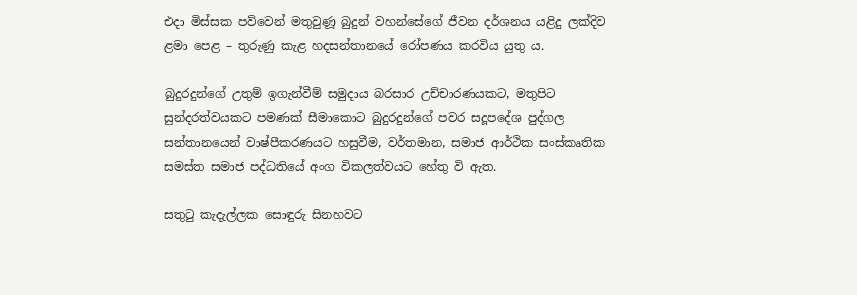එදා මිස්සක පව්වෙන් මතුවුණූ බුදුන් වහන්සේගේ ජීවන දර්ශනය යළිදු ලක්දිව ළමා පෙළ – තුරුණු කැළ හදසන්තානයේ රෝපණය කරවිය යුතු ය.

බුදුරදුන්ගේ උතුම් ඉගැන්වීම් සමුදාය බරසාර උච්චාරණයකට, මතුපිට සුන්දරත්වයකට පමණක් සීමාකොට බුදුරදුන්ගේ පවර සදූපදේශ පුද්ගල සන්තානයෙන් වාෂ්පීකරණයට හසුවීම, වර්තමාන, සමාජ ආර්ථික සංස්කෘතික සමස්ත සමාජ පද්ධතියේ අංග විකලත්වයට හේතු වි ඇත.

සතුටු කැදැල්ලක සොඳුරු සිනහවට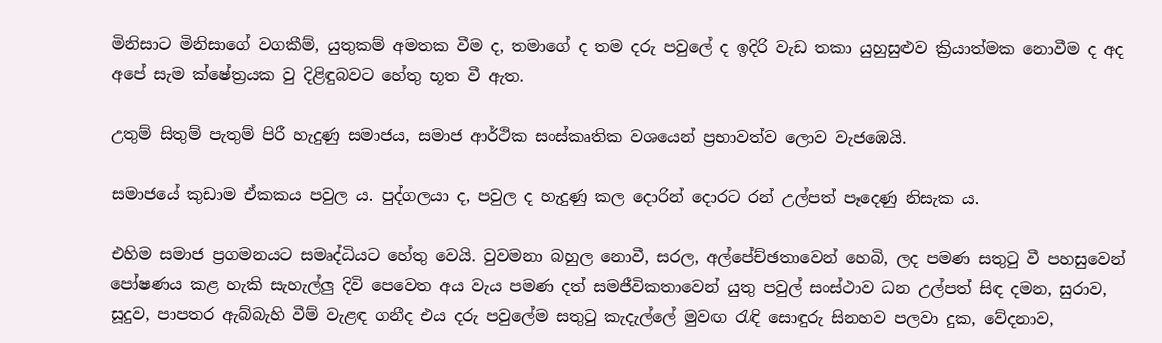මිනිසාට මිනිසාගේ වගකීම්, යුතුකම් අමතක වීම ද, තමාගේ ද තම දරු පවුලේ ද ඉදිරි වැඩ තකා යුහුසුළුව ක්‍රියාත්මක නොවීම ද අද අපේ සැම ක්ෂේත්‍රයක වු දිළිඳුබවට හේතු භූත වී ඇත.

උතුම් සිතුම් පැතුම් පිරී හැදුණු සමාජය, සමාජ ආර්ථික සංස්කෘතික වශයෙන් ප්‍රභාවත්ව ලොව වැජඹෙයි.

සමාජයේ කුඩාම ඒකකය පවුල ය. පුද්ගලයා ද, පවුල ද හැදුණු කල දොරින් දොරට රන් උල්පත් පෑදෙණු නිසැක ය.

එහිම සමාජ ප්‍රගමනයට සමෘද්ධියට හේතු වෙයි. වුවමනා බහුල නොවී, සරල, අල්පේච්ඡතාවෙන් හෙබි, ලද පමණ සතුටු වී පහසුවෙන් පෝෂණය කළ හැකි සැහැල්ලු දිවි පෙවෙත අය වැය පමණ දත් සමජීවිකතාවෙන් යුතු පවුල් සංස්ථාව ධන උල්පත් සිඳ දමන, සුරාව, සූදුව, පාපතර ඇබ්බැහි වීම් වැළඳ ගනීද එය දරු පවුලේම සතුටු කැදැල්ලේ මුවඟ රැඳි සොඳුරු සිනහව පලවා දුක, වේදනාව,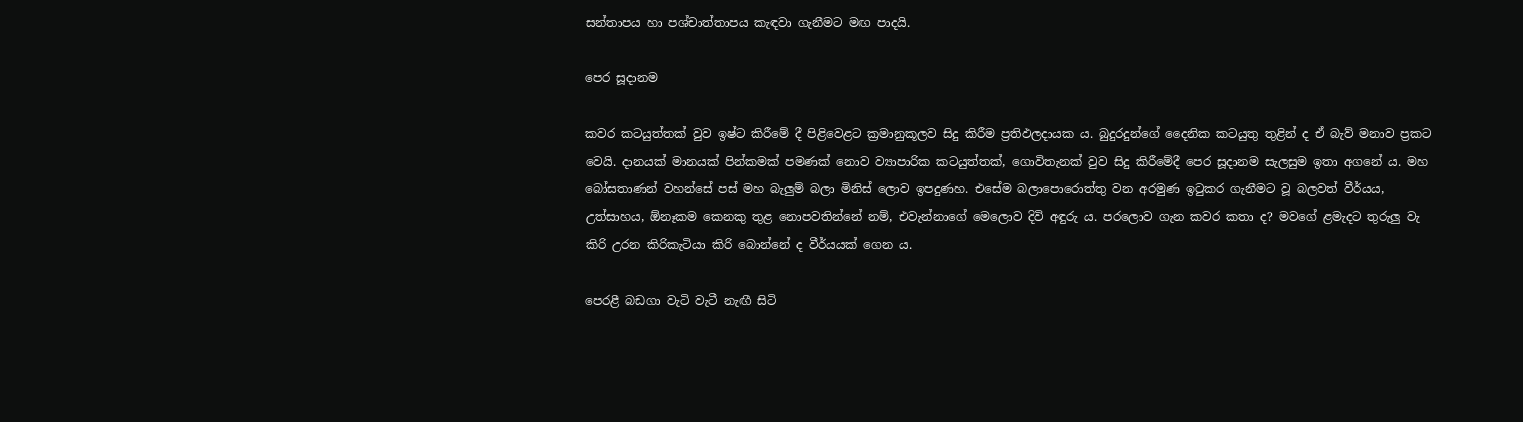සන්තාපය හා පශ්චාත්තාපය කැඳවා ගැනීමට මඟ පාදයි.

පෙර සූදානම

කවර කටයුත්තක් වුව ඉෂ්ට කිරීමේ දී පිළිවෙළට ක්‍රමානුකූලව සිදු කිරීම ප්‍රතිඵලදායක ය. බුදුරදුන්ගේ දෛනික කටයුතු තුළින් ද ඒ බැව් මනාව ප්‍රකට වෙයි. දානයක් මානයක් පින්කමක් පමණක් නොව ව්‍යාපාරික කටයුත්තක්, ගොවිතැනක් වුව සිදු කිරීමේදී පෙර සූදානම සැලසුම ඉතා අගනේ ය. මහ බෝසතාණන් වහන්සේ පස් මහ බැලුම් බලා මිනිස් ලොව ඉපදුණහ. එසේම බලාපොරොත්තු වන අරමුණ ඉටුකර ගැනීමට වූ බලවත් වීර්යය, උත්සාහය, ඕනෑකම කෙනකු තුළ නොපවතින්නේ නම්, එවැන්නාගේ මෙලොව දිවි අඳුරු ය. පරලොව ගැන කවර කතා ද? මවගේ ළමැදට තුරුලු වැ කිරි උරන කිරිකැටියා කිරි බොන්නේ ද වීර්යයක් ගෙන ය.

පෙරළී බඩගා වැටි වැටී නැඟී සිටි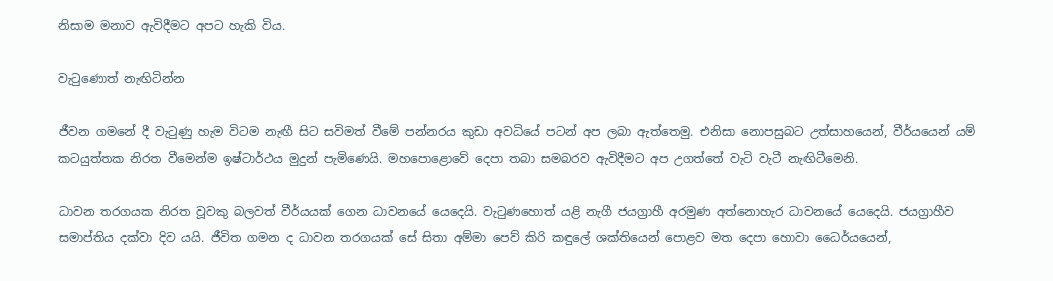නිසාම මනාව ඇවිදීමට අපට හැකි විය.

වැටුණොත් නැඟිටින්න

ජීවන ගමනේ දී වැටුණු හැම විටම නැඟී සිට සවිමත් වීමේ පන්නරය කුඩා අවධියේ පටන් අප ලබා ඇත්තෙමු. එනිසා නොපසුබට උත්සාහයෙන්, වීර්යයෙන් යම් කටයුත්තක නිරත වීමෙන්ම ඉෂ්ටාර්ථය මුදුන් පැමිණෙයි. මහපොළොවේ දෙපා තබා සමබරව ඇවිදීමට අප උගත්තේ වැටි වැටී නැඟිටීමෙනි.

ධාවන තරගයක නිරත වූවකු බලවත් වීර්යයක් ගෙන ධාවනයේ යෙදෙයි. වැටුණහොත් යළි නැගී ජයග්‍රාහී අරමුණ අත්නොහැර ධාවනයේ යෙදෙයි. ජයග්‍රාහීව සමාප්තිය දක්වා දිව යයි. ජීවිත ගමන ද ධාවන තරගයක් සේ සිතා අම්මා පෙව් කිරි කඳුලේ ශක්තියෙන් පොළව මත දෙපා හොවා ධෛර්යයෙන්,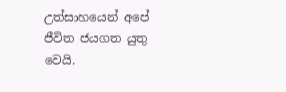උත්සාහයෙන් අපේ ජීවිත ජයගත යුතු වෙයි.